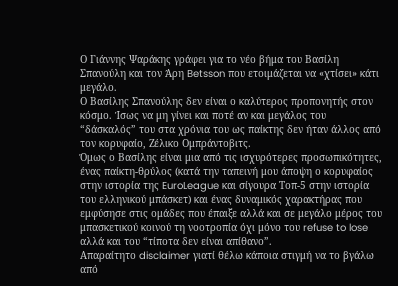Ο Γιάννης Ψαράκης γράφει για το νέο βήμα του Βασίλη Σπανούλη και τον Άρη Betsson που ετοιμάζεται να «χτίσει» κάτι μεγάλο.
Ο Βασίλης Σπανούλης δεν είναι ο καλύτερος προπονητής στον κόσμο. Ίσως να μη γίνει και ποτέ αν και μεγάλος του “δάσκαλός” του στα χρόνια του ως παίκτης δεν ήταν άλλος από τον κορυφαίο, Ζέλικο Ομπράντοβιτς.
Όμως ο Βασίλης είναι μια από τις ισχυρότερες προσωπικότητες, ένας παίκτη-θρύλος (κατά την ταπεινή μου άποψη ο κορυφαίος στην ιστορία της EuroLeague και σίγουρα Toπ-5 στην ιστορία του ελληνικού μπάσκετ) και ένας δυναμικός χαρακτήρας που εμφύσησε στις ομάδες που έπαιξε αλλά και σε μεγάλο μέρος του μπασκετικού κοινού τη νοοτροπία όχι μόνο του refuse to lose αλλά και του “τίποτα δεν είναι απίθανο”.
Απαραίτητο disclaimer γιατί θέλω κάποια στιγμή να το βγάλω από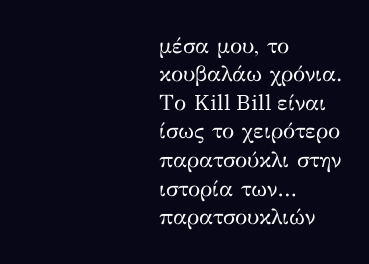μέσα μου, το κουβαλάω χρόνια. Το Kill Bill είναι ίσως το χειρότερο παρατσούκλι στην ιστορία των… παρατσουκλιών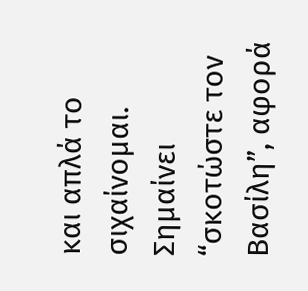και απλά το σιχαίνομαι. Σημαίνει “σκοτώστε τον Βασίλη”, αφορά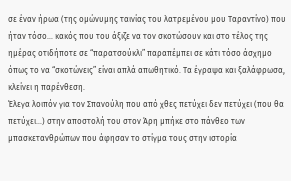σε έναν ήρωα (της ομώνυμης ταινίας του λατρεμένου μου Ταραντίνο) που ήταν τόσο… κακός που του άξιζε να τον σκοτώσουν και στο τέλος της ημέρας οτιδήποτε σε “παρατσούκλι” παραπέμπει σε κάτι τόσο άσχημο όπως το να “σκοτώνεις” είναι απλά απωθητικό. Τα έγραψα και ξαλάφρωσα, κλείνει η παρένθεση.
Έλεγα λοιπόν για τον Σπανούλη που από χθες πετύχει δεν πετύχει (που θα πετύχει…) στην αποστολή του στον Άρη μπήκε στο πάνθεο των μπασκετανθρώπων που άφησαν το στίγμα τους στην ιστορία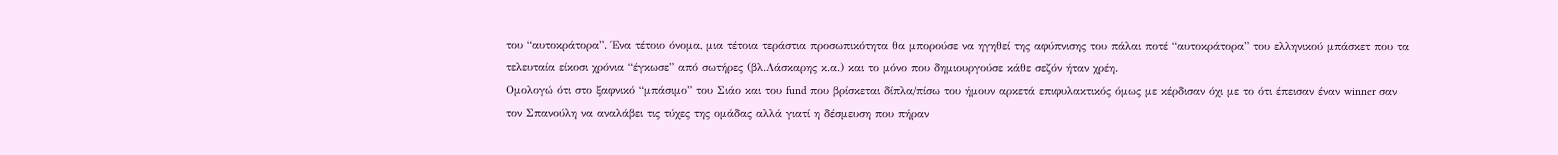του “αυτοκράτορα”. Ένα τέτοιο όνομα, μια τέτοια τεράστια προσωπικότητα θα μπορούσε να ηγηθεί της αφύπνισης του πάλαι ποτέ “αυτοκράτορα” του ελληνικού μπάσκετ που τα τελευταία είκοσι χρόνια “έγκωσε” από σωτήρες (βλ.Λάσκαρης κ.α.) και το μόνο που δημιουργούσε κάθε σεζόν ήταν χρέη.
Ομολογώ ότι στο ξαφνικό “μπάσιμο” του Σιάο και του fund που βρίσκεται δίπλα/πίσω του ήμουν αρκετά επιφυλακτικός όμως με κέρδισαν όχι με το ότι έπεισαν έναν winner σαν τον Σπανούλη να αναλάβει τις τύχες της ομάδας αλλά γιατί η δέσμευση που πήραν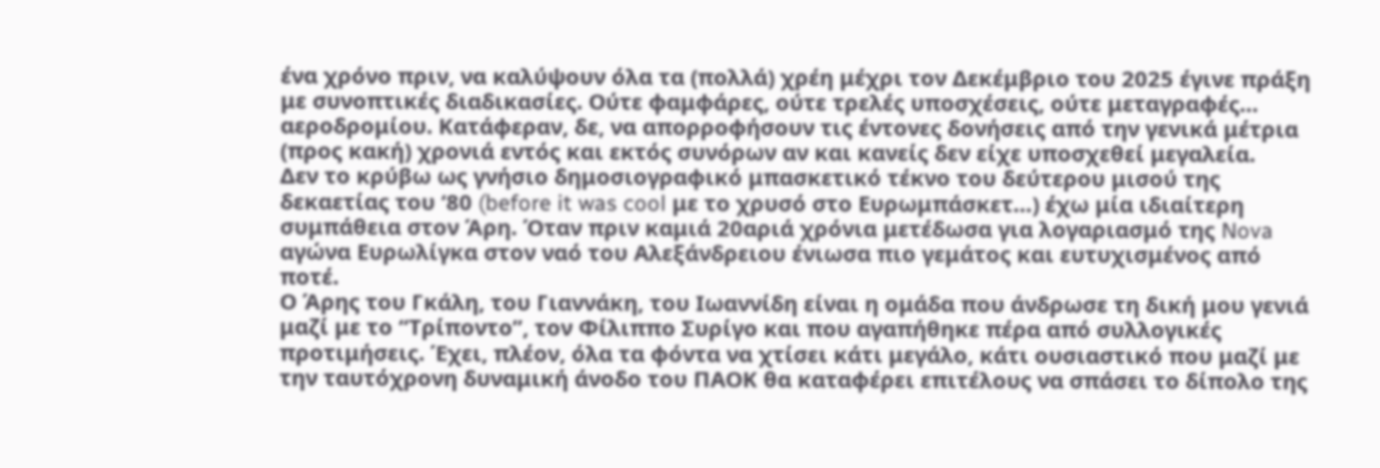ένα χρόνο πριν, να καλύψουν όλα τα (πολλά) χρέη μέχρι τον Δεκέμβριο του 2025 έγινε πράξη με συνοπτικές διαδικασίες. Ούτε φαμφάρες, ούτε τρελές υποσχέσεις, ούτε μεταγραφές… αεροδρομίου. Κατάφεραν, δε, να απορροφήσουν τις έντονες δονήσεις από την γενικά μέτρια (προς κακή) χρονιά εντός και εκτός συνόρων αν και κανείς δεν είχε υποσχεθεί μεγαλεία.
Δεν το κρύβω ως γνήσιο δημοσιογραφικό μπασκετικό τέκνο του δεύτερου μισού της δεκαετίας του ‘80 (before it was cool με το χρυσό στο Ευρωμπάσκετ…) έχω μία ιδιαίτερη συμπάθεια στον Άρη. Όταν πριν καμιά 20αριά χρόνια μετέδωσα για λογαριασμό της Nova αγώνα Ευρωλίγκα στον ναό του Αλεξάνδρειου ένιωσα πιο γεμάτος και ευτυχισμένος από ποτέ.
Ο Άρης του Γκάλη, του Γιαννάκη, του Ιωαννίδη είναι η ομάδα που άνδρωσε τη δική μου γενιά μαζί με το “Τρίποντο”, τον Φίλιππο Συρίγο και που αγαπήθηκε πέρα από συλλογικές προτιμήσεις. Έχει, πλέον, όλα τα φόντα να χτίσει κάτι μεγάλο, κάτι ουσιαστικό που μαζί με την ταυτόχρονη δυναμική άνοδο του ΠΑΟΚ θα καταφέρει επιτέλους να σπάσει το δίπολο της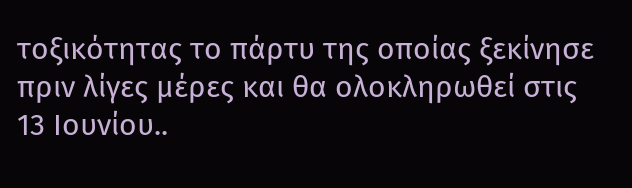τοξικότητας το πάρτυ της οποίας ξεκίνησε πριν λίγες μέρες και θα ολοκληρωθεί στις 13 Ιουνίου..